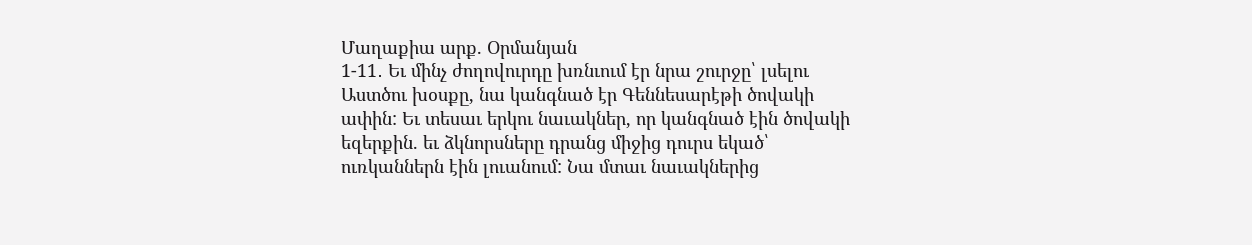Մաղաքիա արք. Օրմանյան
1-11․ Եւ մինչ ժողովուրդը խռնւում էր նրա շուրջը՝ լսելու Աստծու խօսքը, նա կանգնած էր Գեննեսարէթի ծովակի ափին: Եւ տեսաւ երկու նաւակներ, որ կանգնած էին ծովակի եզերքին. եւ ձկնորսները դրանց միջից դուրս եկած՝ ուռկաններն էին լուանում: Նա մտաւ նաւակներից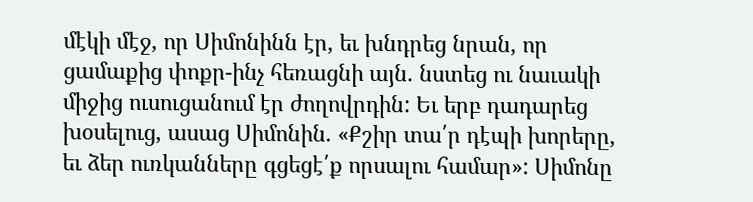մէկի մէջ, որ Սիմոնինն էր, եւ խնդրեց նրան, որ ցամաքից փոքր-ինչ հեռացնի այն. նստեց ու նաւակի միջից ուսուցանում էր ժողովրդին: Եւ երբ դադարեց խօսելուց, ասաց Սիմոնին. «Քշիր տա՛ր դէպի խորերը, եւ ձեր ուռկանները գցեցէ՛ք որսալու համար»: Սիմոնը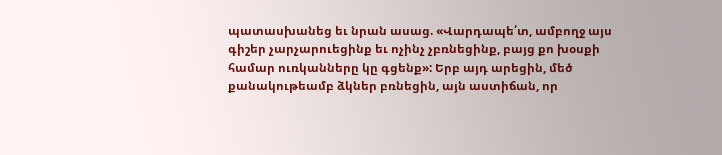պատասխանեց եւ նրան ասաց. «Վարդապե՛տ, ամբողջ այս գիշեր չարչարուեցինք եւ ոչինչ չբռնեցինք, բայց քո խօսքի համար ուռկանները կը գցենք»: Երբ այդ արեցին, մեծ քանակութեամբ ձկներ բռնեցին, այն աստիճան, որ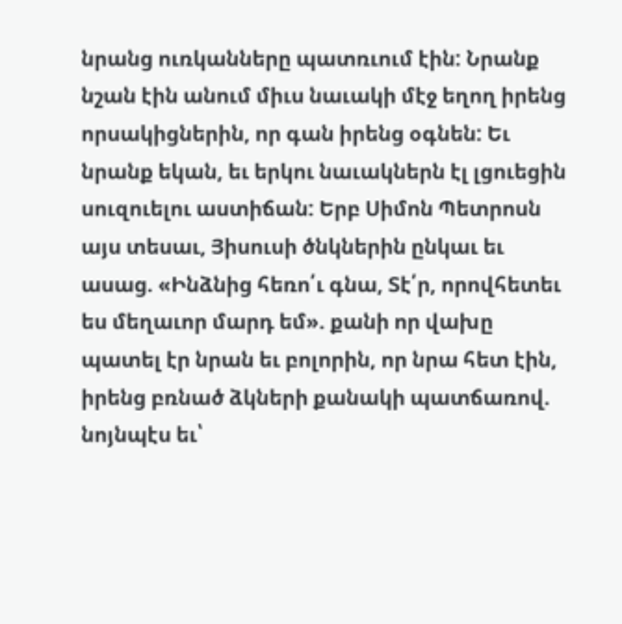նրանց ուռկանները պատռւում էին: Նրանք նշան էին անում միւս նաւակի մէջ եղող իրենց որսակիցներին, որ գան իրենց օգնեն: Եւ նրանք եկան, եւ երկու նաւակներն էլ լցուեցին սուզուելու աստիճան: Երբ Սիմոն Պետրոսն այս տեսաւ, Յիսուսի ծնկներին ընկաւ եւ ասաց. «Ինձնից հեռո՛ւ գնա, Տէ՛ր, որովհետեւ ես մեղաւոր մարդ եմ». քանի որ վախը պատել էր նրան եւ բոլորին, որ նրա հետ էին, իրենց բռնած ձկների քանակի պատճառով. նոյնպէս եւ՝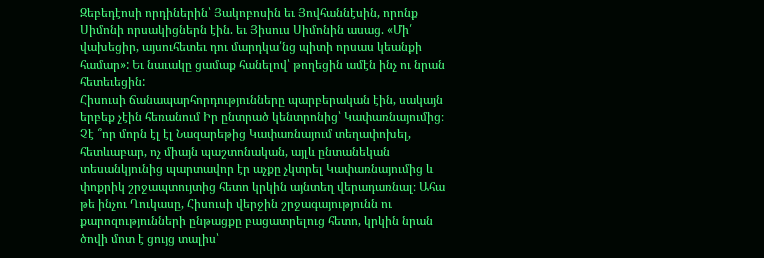Զեբեդէոսի որդիներին՝ Յակոբոսին եւ Յովհաննէսին, որոնք Սիմոնի որսակիցներն էին. եւ Յիսուս Սիմոնին ասաց. «Մի՛ վախեցիր, այսուհետեւ դու մարդկա՛նց պիտի որսաս կեանքի համար»: Եւ նաւակը ցամաք հանելով՝ թողեցին ամէն ինչ ու նրան հետեւեցին:
Հիսուսի ճանապարհորդությունները պարբերական էին, սակայն երբեք չէին հեռանում Իր ընտրած կենտրոնից՝ Կափառնայումից։ Չէ ՞որ մորն էլ էլ Նազարեթից Կափառնայում տեղափոխել, հետևաբար, ոչ միայն պաշտոնական, այլև ընտանեկան տեսանկյունից պարտավոր էր աչքը չկտրել Կափառնայումից և փոքրիկ շրջապտույտից հետո կրկին այնտեղ վերադառնալ։ Ահա թե ինչու Ղուկասը, Հիսուսի վերջին շրջագայությունն ու քարոզությունների ընթացքը բացատրելուց հետո, կրկին նրան ծովի մոտ է ցույց տալիս՝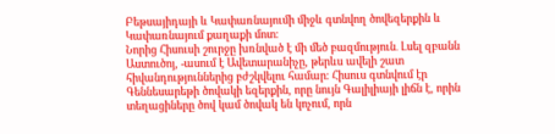Բեթսայիդայի և Կափառնայումի միջև գտնվող ծովեզերքին և Կափառնայում քաղաքի մոտ։
Նորից Հիսուսի շուրջը խռնված է մի մեծ բազմություն․ Լսել զբանն Աստուծոյ, -ասում է Ավետարանիչը, թերևս ավելի շատ հիվանդություններից բժշկվելու համար։ Հիսուս գտնվում էր Գեննեսարեթի ծովակի եզերքին, որը նույն Գալիլիայի լիճն է, որին տեղացիները ծով կամ ծովակ են կոչում, որն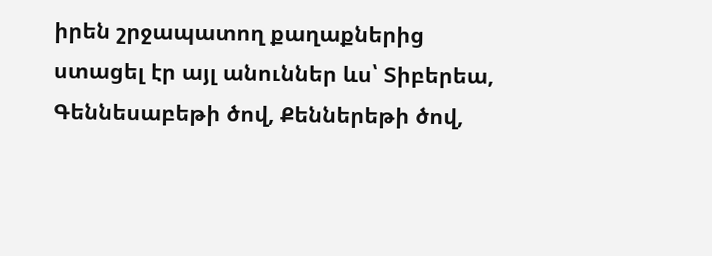իրեն շրջապատող քաղաքներից ստացել էր այլ անուններ ևս՝ Տիբերեա, Գեննեսաբեթի ծով, Քեններեթի ծով,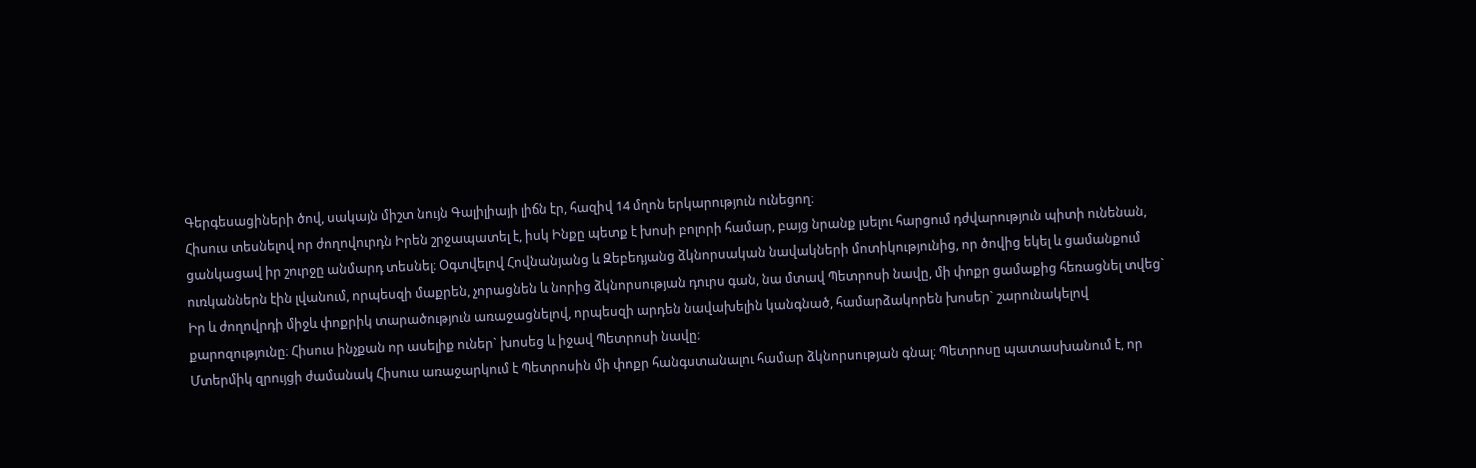Գերգեսացիների ծով, սակայն միշտ նույն Գալիլիայի լիճն էր, հազիվ 14 մղոն երկարություն ունեցող։
Հիսուս տեսնելով որ ժողովուրդն Իրեն շրջապատել է, իսկ Ինքը պետք է խոսի բոլորի համար, բայց նրանք լսելու հարցում դժվարություն պիտի ունենան, ցանկացավ իր շուրջը անմարդ տեսնել։ Օգտվելով Հովնանյանց և Զեբեդյանց ձկնորսական նավակների մոտիկությունից, որ ծովից եկել և ցամանքում ուռկաններն էին լվանում, որպեսզի մաքրեն, չորացնեն և նորից ձկնորսության դուրս գան, նա մտավ Պետրոսի նավը, մի փոքր ցամաքից հեռացնել տվեց` Իր և ժողովրդի միջև փոքրիկ տարածություն առաջացնելով, որպեսզի արդեն նավախելին կանգնած, համարձակորեն խոսեր` շարունակելով քարոզությունը։ Հիսուս ինչքան որ ասելիք ուներ` խոսեց և իջավ Պետրոսի նավը։
Մտերմիկ զրույցի ժամանակ Հիսուս առաջարկում է Պետրոսին մի փոքր հանգստանալու համար ձկնորսության գնալ։ Պետրոսը պատասխանում է, որ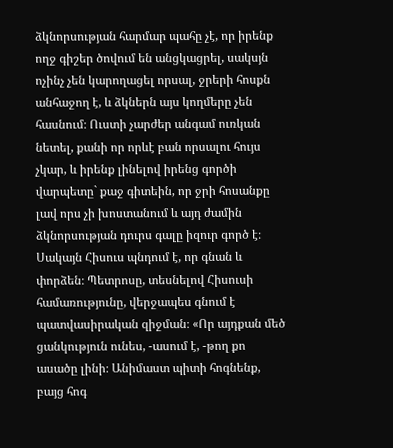ձկնորսության հարմար պահը չէ, որ իրենք ողջ գիշեր ծովում են անցկացրել, սակսյն ոչինչ չեն կարողացել որսալ, ջրերի հոսքն անհաջող է, և ձկներն այս կողմերը չեն հասնում։ Ուստի չարժեր անգամ ուռկան նետել, քանի որ որևէ բան որսալու հույս չկար, և իրենք լինելով իրենց գործի վարպետը` քաջ գիտեին, որ ջրի հոսանքը լավ որս չի խոստանում և այդ ժամին ձկնորսության դուրս գալը իզուր գործ է։ Սակայն Հիսուս պնդում է, որ գնան և փորձեն։ Պետրոսը, տեսնելով Հիսուսի համառությունը, վերջապես գնում է պատվասիրական զիջման։ «Որ այդքան մեծ ցանկություն ունես, -ասում է, -թող քո ասածը լինի։ Անիմաստ պիտի հոգնենք, բայց հոգ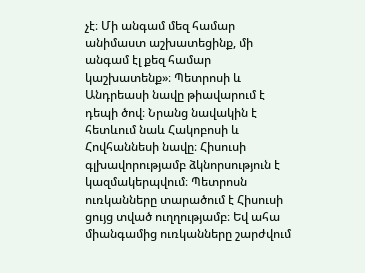չէ։ Մի անգամ մեզ համար անիմաստ աշխատեցինք, մի անգամ էլ քեզ համար կաշխատենք»։ Պետրոսի և Անդրեասի նավը թիավարում է դեպի ծով։ Նրանց նավակին է հետևում նաև Հակոբոսի և Հովհաննեսի նավը։ Հիսուսի գլխավորությամբ ձկնորսություն է կազմակերպվում։ Պետրոսն ուռկանները տարածում է Հիսուսի ցույց տված ուղղությամբ։ Եվ ահա միանգամից ուռկանները շարժվում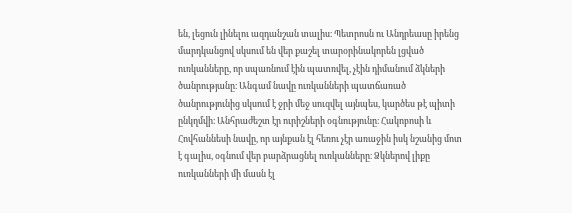են, լեցուն լինելու ազդանշան տալիս։ Պետրոսն ու Անդրեասը իրենց մարդկանցով սկսում են վեր քաշել տարօրինակորեն լցված ուռկանները, որ սպառնում էին պատռվել, չէին դիմանում ձկների ծանրությանը։ Անգամ նավը ուռկանների պատճառած ծանրությունից սկսում է ջրի մեջ սուզվել այնպես, կարծես թէ պիտի ընկղմվի։ Անհրաժեշտ էր ուրիշների օգնությունը։ Հակոբոսի և Հովհաննեսի նավը, որ այնքան էլ հեռու չէր առաջին իսկ նշանից մոտ է գալիս, օգնում վեր բարձրացնել ուռկանները։ Ձկներով լիքը ուռկանների մի մասն էլ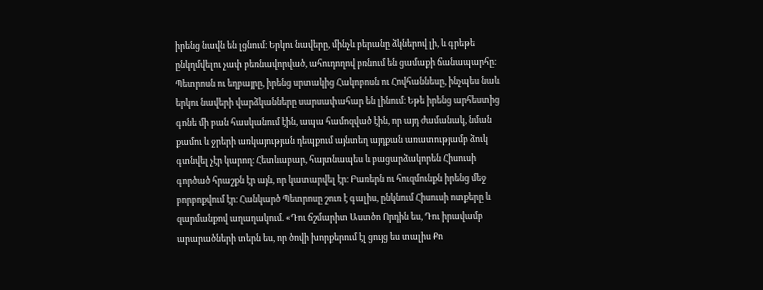իրենց նավն են լցնում։ Երկու նավերը, մինչև բերանը ձկներով լի, և գրեթե ընկղմվելու չափ բեռնավորված, ահուդողով բռնում են ցամաքի ճանապարհը։
Պետրոսն ու եղբայրը, իրենց սրտակից Հակոբոսն ու Հովհաննեսը, ինչպես նաև երկու նավերի վարձկանները սարսափահար են լինում։ Եթե իրենց արհեստից գոնե մի բան հասկանում էին, ապա համոզված էին, որ այդ ժամանակ, նման քամու և ջրերի առկայության դեպքում այնտեղ այդքան առատությամբ ձուկ գտնվել չէր կարող։ Հետևաբար, հայտնապես և բացարձակորեն Հիսուսի գործած հրաշքն էր այն, որ կատարվել էր։ Բառերն ու հուզմունքն իրենց մեջ բորբոքվում էր։ Հանկարծ Պետրոսը շուռ է գալիս, ընկնում Հիսուսի ոտքերը և զարմանքով աղաղակում. «Դու ճշմարիտ Աստծո Որդին ես, Դու իրավամբ արարածների տերն ես, որ ծովի խորքերում էլ ցույց ես տալիս Քո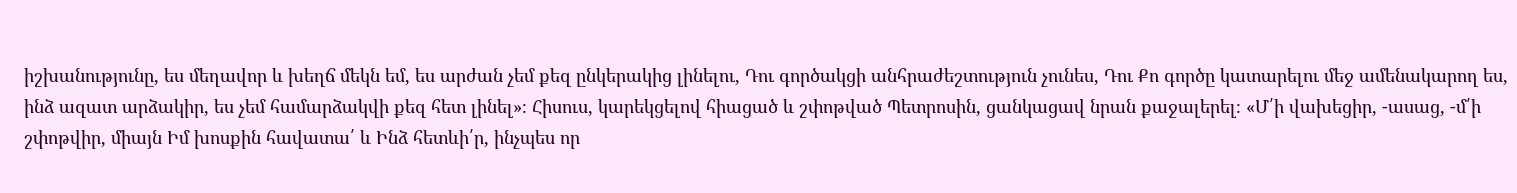իշխանությունը, ես մեղավոր և խեղճ մեկն եմ, ես արժան չեմ քեզ ընկերակից լինելու, Դու գործակցի անհրաժեշտություն չունես, Դու Քո գործը կատարելու մեջ ամենակարող ես, ինձ ազատ արձակիր, ես չեմ համարձակվի քեզ հետ լինել»։ Հիսուս, կարեկցելով հիացած և շփոթված Պետրոսին, ցանկացավ նրան քաջալերել։ «Մ՛ի վախեցիր, -ասաց, -մ՛ի շփոթվիր, միայն Իմ խոսքին հավատա՛ և Ինձ հետևի՛ր, ինչպես որ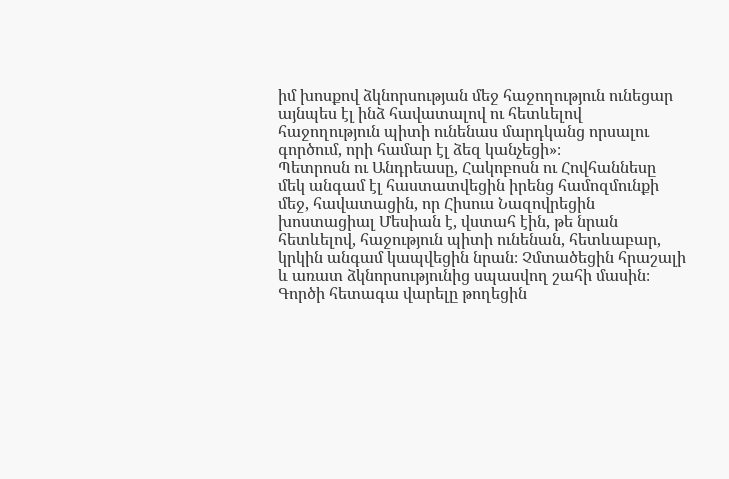իմ խոսքով ձկնորսության մեջ հաջողություն ունեցար այնպես էլ ինձ հավատալով ու հետևելով հաջողություն պիտի ունենաս մարդկանց որսալու գործում, որի համար էլ ձեզ կանչեցի»։
Պետրոսն ու Անդրեասը, Հակոբոսն ու Հովհաննեսը մեկ անգամ էլ հաստատվեցին իրենց համոզմունքի մեջ, հավատացին, որ Հիսուս Նազովրեցին խոստացիալ Մեսիան է, վստահ էին, թե նրան հետևելով, հաջություն պիտի ունենան, հետևաբար, կրկին անգամ կապվեցին նրան։ Չմտածեցին հրաշալի և առատ ձկնորսությունից սպասվող շահի մասին։ Գործի հետագա վարելը թողեցին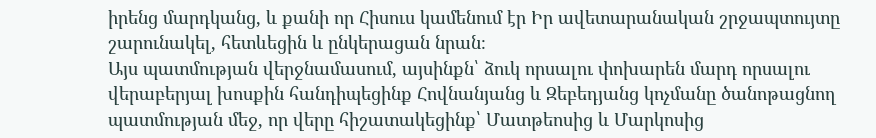իրենց մարդկանց, և քանի որ Հիսուս կամենում էր Իր ավետարանական շրջապտույտը շարունակել, հետևեցին և ընկերացան նրան։
Այս պատմության վերջնամասում, այսինքն՝ ձուկ որսալու փոխարեն մարդ որսալու վերաբերյալ խոսքին հանդիպեցինք Հովնանյանց և Զեբեդյանց կոչմանը ծանոթացնող պատմության մեջ, որ վերը հիշատակեցինք՝ Մատթեոսից և Մարկոսից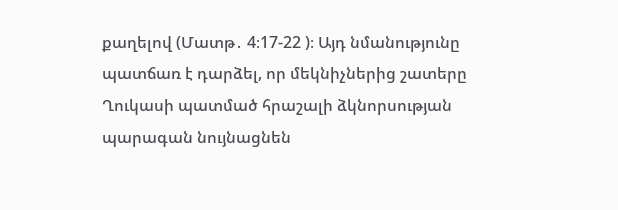քաղելով (Մատթ․ 4։17-22 )։ Այդ նմանությունը պատճառ է դարձել, որ մեկնիչներից շատերը Ղուկասի պատմած հրաշալի ձկնորսության պարագան նույնացնեն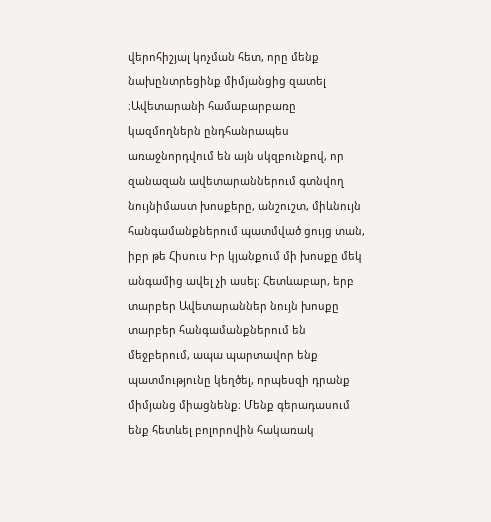վերոհիշյալ կոչման հետ, որը մենք նախընտրեցինք միմյանցից զատել ։Ավետարանի համաբարբառը կազմողներն ընդհանրապես առաջնորդվում են այն սկզբունքով, որ զանազան ավետարաններում գտնվող նույնիմաստ խոսքերը, անշուշտ, միևնույն հանգամանքներում պատմված ցույց տան, իբր թե Հիսուս Իր կյանքում մի խոսքը մեկ անգամից ավել չի ասել։ Հետևաբար, երբ տարբեր Ավետարաններ նույն խոսքը տարբեր հանգամանքներում են մեջբերում, ապա պարտավոր ենք պատմությունը կեղծել, որպեսզի դրանք միմյանց միացնենք։ Մենք գերադասում ենք հետևել բոլորովին հակառակ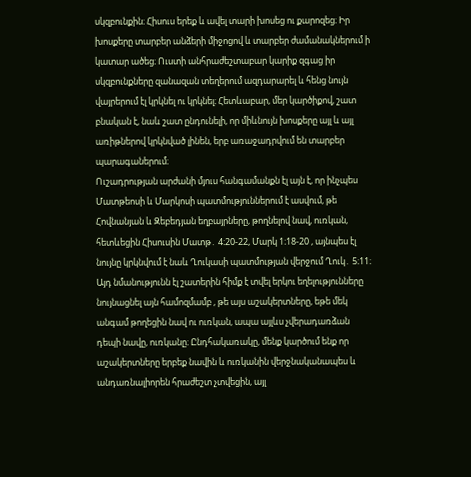սկզբունքին։ Հիսուս երեք և ավել տարի խոսեց ու քարոզեց։ Իր խոսքերը տարբեր անձերի միջոցով և տարբեր ժամանակներում ի կատար ածեց։ Ուստի անհրաժեշտաբար կարիք զգաց իր սկզբունքները զանազան տեղերում ազդարարել և հենց նույն վայրերում էլ կրկնել ու կրկնել։ Հետևաբար, մեր կարծիքով, շատ բնական է, նաև շատ ընդունելի, որ միևնույն խոսքերը այլ և այլ առիթներով կրկնված լինեն, երբ առաջադրվում են տարբեր պարագաներում։
Ուշադրության արժանի մյուս հանգամանքն էլ այն է, որ ինչպես Մատթեոսի և Մարկոսի պատմություններում է ասվում, թե Հովնանյան և Զեբեդյան եղբայրները, թողնելով նավ, ուռկան, հետևեցին Հիսուսին Մատթ․ 4։20-22, Մարկ 1։18-20 , այնպես էլ նույնը կրկնվում է նաև Ղուկասի պատմության վերջում Ղուկ․ 5։11։ Այդ նմանությունն էլ շատերին հիմք է տվել երկու եղելությունները նույնացնել այն համոզմամբ , թե այս աշակերտները, եթե մեկ անգամ թողեցին նավ ու ուռկան, ապա այլևս չվերադառձան դեպի նավը, ուռկանը։ Ընդհակառակը, մենք կարծում ենք որ աշակերտները երբեք նավին և ուռկանին վերջնականապես և անդառնալիորեն հրաժեշտ չտվեցին, այլ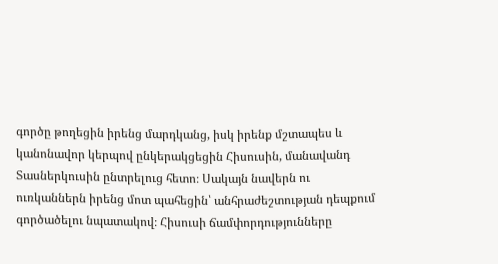գործը թողեցին իրենց մարդկանց, իսկ իրենք մշտապես և
կանոնավոր կերպով ընկերակցեցին Հիսուսին, մանավանդ Տասներկուսին ընտրելուց հետո։ Սակայն նավերն ու ուռկաններն իրենց մոտ պահեցին՝ անհրաժեշտության դեպքում գործածելու նպատակով։ Հիսուսի ճամփորդությունները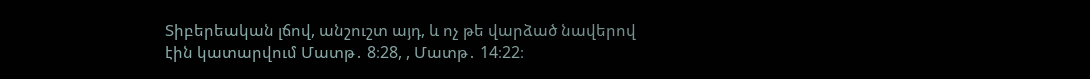Տիբերեական լճով, անշուշտ այդ, և ոչ թե վարձած նավերով էին կատարվում Մատթ․ 8։28, , Մատթ․ 14։22։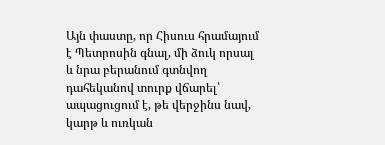Այն փաստը, որ Հիսուս հրամայում է Պետրոսին գնալ, մի ձուկ որսալ և նրա բերանում գտնվող դահեկանով տուրք վճարել՝ ապացուցում է, թե վերջինս նավ, կարթ և ուռկան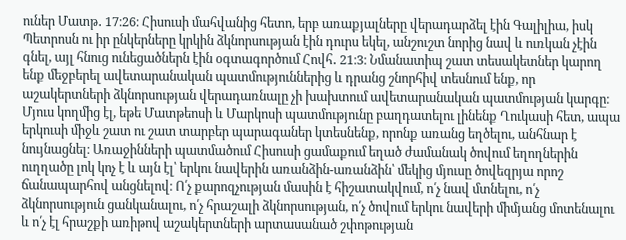ուներ Մատթ․ 17։26։ Հիսուսի մահվանից հետո, երբ առաքյալները վերադարձել էին Գալիլիա, իսկ Պետրոսն ու իր ընկերները կրկին ձկնորսության էին դուրս եկել, անշուշտ նորից նավ և ուռկան չէին գնել, այլ հնուց ունեցածներն էին օգտագործում Հովհ․ 21։3։ Նմանատիպ շատ տեսակետներ կարող ենք մեջբերել ավետարանական պատմություններից և դրանց շնորհիվ տեսնում ենք, որ աշակերտների ձկնորսության վերադառնալը չի խախտում ավետարանական պատմության կարգը։
Մյուս կողմից էլ, եթե Մատթեոսի և Մարկոսի պատմությունը բաղդատելու լինենք Ղուկասի հետ, ապա երկուսի միջև շատ ու շատ տարբեր պարագաներ կտեսնենք, որոնք առանց եղծելու, անհնար է նույնացնել։ Առաջինների պատմածում Հիսուսի ցամաքում եղած ժամանակ ծովում եղողներին ուղղածը լոկ կոչ է և այն էլ՝ երկու նավերին առանձին-առանձին՝ մեկից մյուսը ծովեզրյա որոշ ճանապարհով անցնելով։ Ո՛չ քարոզչության մասին է հիշատակվում, ո՛չ նավ մտնելու, ո՛չ ձկնորսություն ցանկանալու, ո՛չ հրաշալի ձկնորսության, ո՛չ ծովում երկու նավերի միմյանց մոտենալու և ո՛չ էլ հրաշքի առիթով աշակերտների արտասանած շփոթության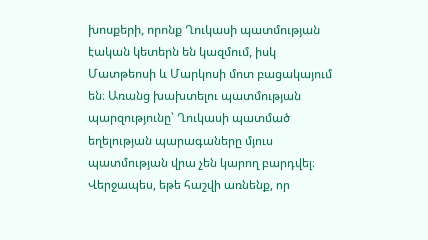խոսքերի, որոնք Ղուկասի պատմության էական կետերն են կազմում, իսկ Մատթեոսի և Մարկոսի մոտ բացակայում են։ Առանց խախտելու պատմության պարզությունը՝ Ղուկասի պատմած եղելության պարագաները մյուս պատմության վրա չեն կարող բարդվել։
Վերջապես, եթե հաշվի առնենք, որ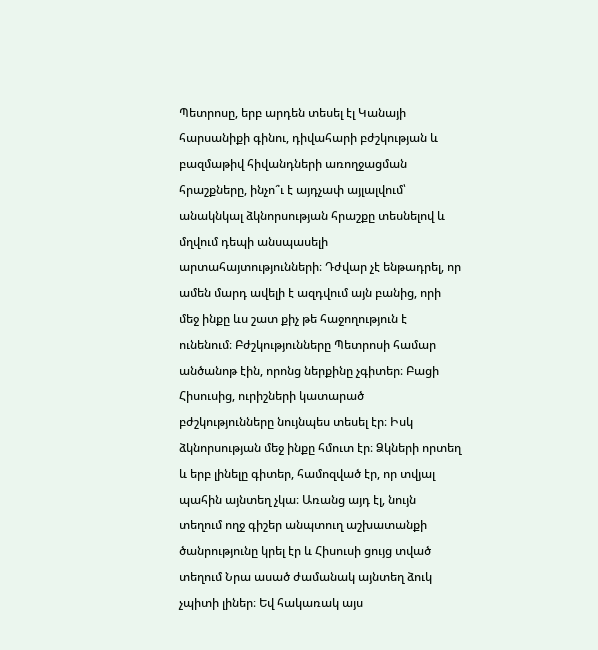Պետրոսը, երբ արդեն տեսել էլ Կանայի հարսանիքի գինու, դիվահարի բժշկության և բազմաթիվ հիվանդների առողջացման հրաշքները, ինչո՞ւ է այդչափ այլալվում՝ անակնկալ ձկնորսության հրաշքը տեսնելով և մղվում դեպի անսպասելի արտահայտությունների։ Դժվար չէ ենթադրել, որ ամեն մարդ ավելի է ազդվում այն բանից, որի մեջ ինքը ևս շատ քիչ թե հաջողություն է ունենում։ Բժշկությունները Պետրոսի համար անծանոթ էին, որոնց ներքինը չգիտեր։ Բացի Հիսուսից, ուրիշների կատարած բժշկությունները նույնպես տեսել էր։ Իսկ ձկնորսության մեջ ինքը հմուտ էր։ Ձկների որտեղ և երբ լինելը գիտեր, համոզված էր, որ տվյալ պահին այնտեղ չկա։ Առանց այդ էլ, նույն տեղում ողջ գիշեր անպտուղ աշխատանքի ծանրությունը կրել էր և Հիսուսի ցույց տված տեղում Նրա ասած ժամանակ այնտեղ ձուկ չպիտի լիներ։ Եվ հակառակ այս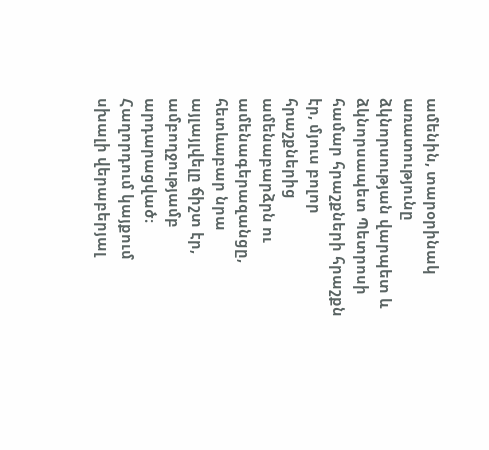ամենին, տարօրինակ առատությունը ձկնորսության վարպետ և ձկնորսապետ Պետրոսի համար հրաշքների հրաշքն էր, մյուս բոլոր հրաշքներից ամենաբարձրն ու ամենագերազանցը, հետևաբար նրա այլայլվելը ճիշտ էր, ամբողջությամբ արդարացված։
Հաղորդում կայքում սխալի վերաբերյալ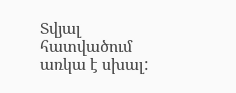Տվյալ հատվածում առկա է սխալ: